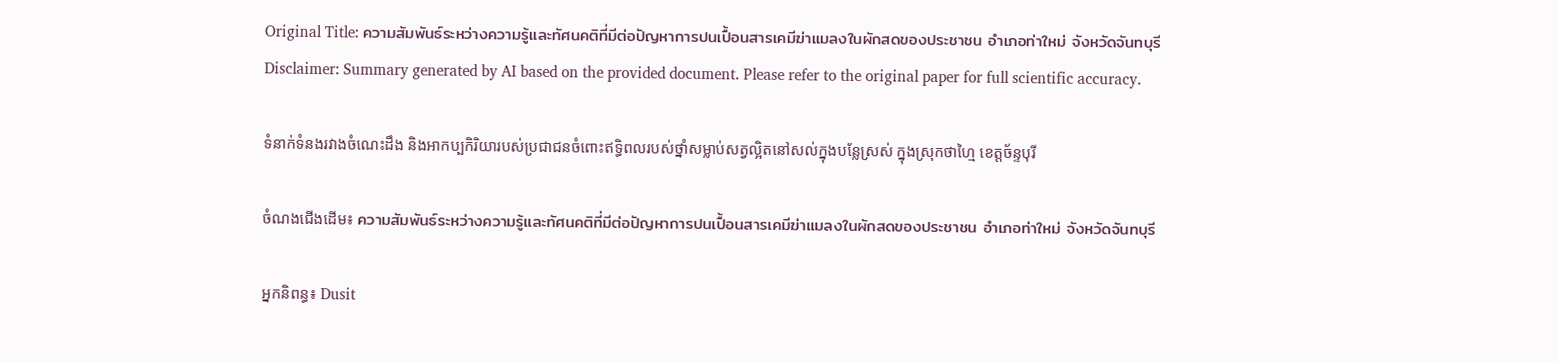Original Title: ความสัมพันธ์ระหว่างความรู้และทัศนคติที่มีต่อปัญหาการปนเปื้อนสารเคมีฆ่าแมลงในผักสดของประชาชน อำเภอท่าใหม่ จังหวัดจันทบุรี
Disclaimer: Summary generated by AI based on the provided document. Please refer to the original paper for full scientific accuracy.

ទំនាក់ទំនងរវាងចំណេះដឹង និងអាកប្បកិរិយារបស់ប្រជាជនចំពោះឥទ្ធិពលរបស់ថ្នាំសម្លាប់សត្វល្អិតនៅសល់ក្នុងបន្លែស្រស់ ក្នុងស្រុកថាហ្មៃ ខេត្តច័ន្ទបុរី

ចំណងជើងដើម៖ ความสัมพันธ์ระหว่างความรู้และทัศนคติที่มีต่อปัญหาการปนเปื้อนสารเคมีฆ่าแมลงในผักสดของประชาชน อำเภอท่าใหม่ จังหวัดจันทบุรี

អ្នកនិពន្ធ៖ Dusit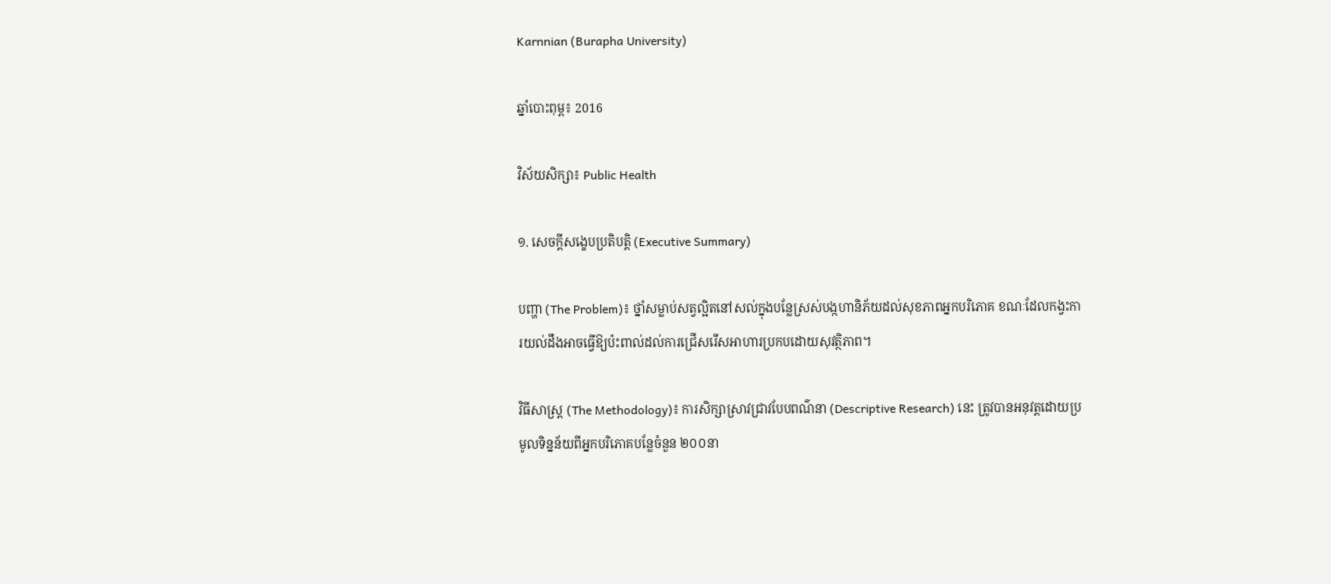Karnnian (Burapha University)

ឆ្នាំបោះពុម្ព៖ 2016

វិស័យសិក្សា៖ Public Health

១. សេចក្តីសង្ខេបប្រតិបត្តិ (Executive Summary)

បញ្ហា (The Problem)៖ ថ្នាំសម្លាប់សត្វល្អិតនៅសល់ក្នុងបន្លែស្រស់បង្កហានិភ័យដល់សុខភាពអ្នកបរិភោគ ខណៈដែលកង្វះការយល់ដឹងអាចធ្វើឱ្យប៉ះពាល់ដល់ការជ្រើសរើសអាហារប្រកបដោយសុវត្ថិភាព។

វិធីសាស្ត្រ (The Methodology)៖ ការសិក្សាស្រាវជ្រាវបែបពណ៌នា (Descriptive Research) នេះ ត្រូវបានអនុវត្តដោយប្រមូលទិន្នន័យពីអ្នកបរិភោគបន្លែចំនួន ២០០នា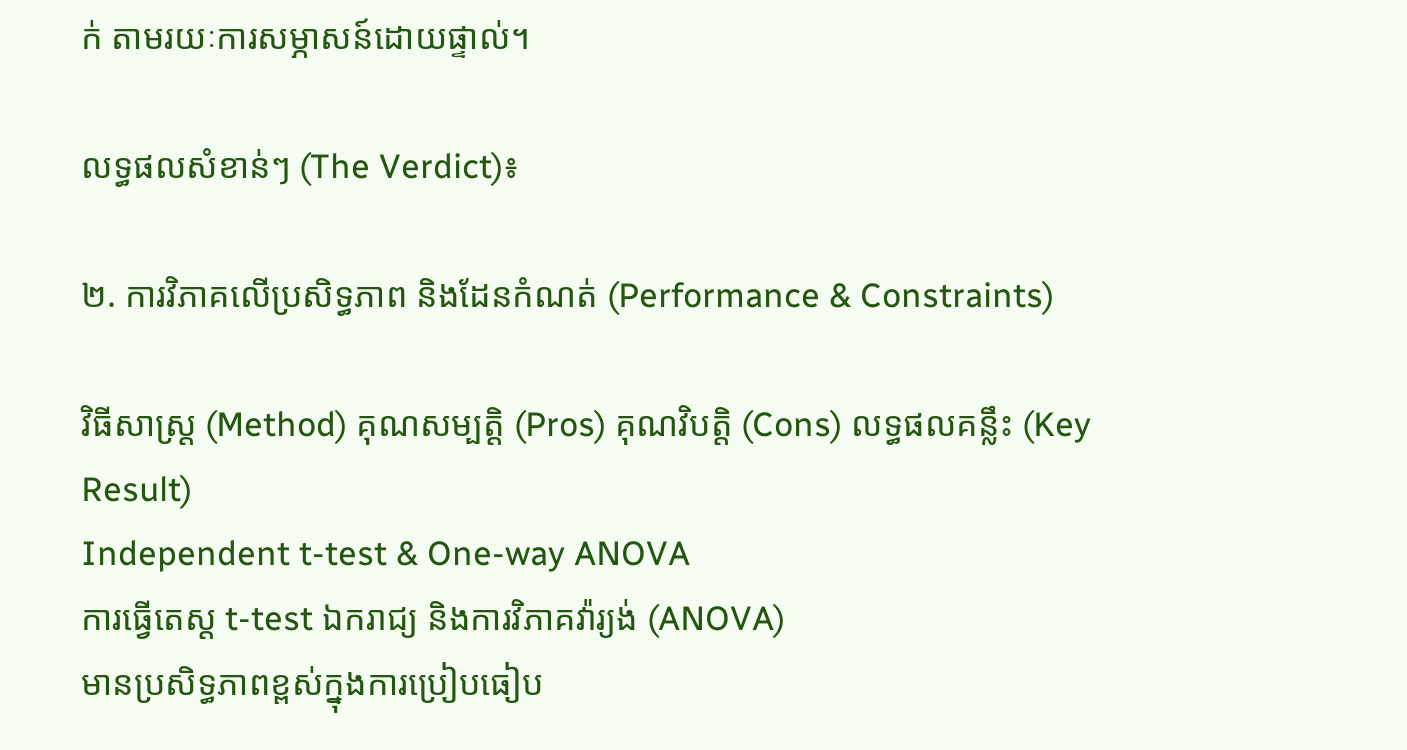ក់ តាមរយៈការសម្ភាសន៍ដោយផ្ទាល់។

លទ្ធផលសំខាន់ៗ (The Verdict)៖

២. ការវិភាគលើប្រសិទ្ធភាព និងដែនកំណត់ (Performance & Constraints)

វិធីសាស្ត្រ (Method) គុណសម្បត្តិ (Pros) គុណវិបត្តិ (Cons) លទ្ធផលគន្លឹះ (Key Result)
Independent t-test & One-way ANOVA
ការធ្វើតេស្ត t-test ឯករាជ្យ និងការវិភាគវ៉ារ្យង់ (ANOVA)
មានប្រសិទ្ធភាពខ្ពស់ក្នុងការប្រៀបធៀប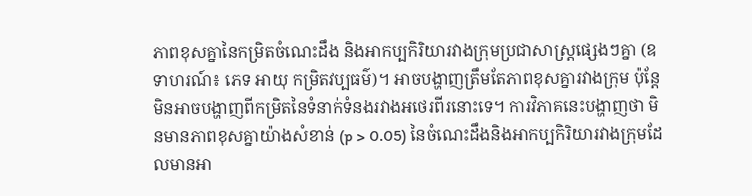ភាពខុសគ្នានៃកម្រិតចំណេះដឹង និងអាកប្បកិរិយារវាងក្រុមប្រជាសាស្ត្រផ្សេងៗគ្នា (ឧទាហរណ៍៖ ភេទ អាយុ កម្រិតវប្បធម៌)។ អាចបង្ហាញត្រឹមតែភាពខុសគ្នារវាងក្រុម ប៉ុន្តែមិនអាចបង្ហាញពីកម្រិតនៃទំនាក់ទំនងរវាងអថេរពីរនោះទេ។ ការវិភាគនេះបង្ហាញថា មិនមានភាពខុសគ្នាយ៉ាងសំខាន់ (p > 0.05) នៃចំណេះដឹងនិងអាកប្បកិរិយារវាងក្រុមដែលមានអា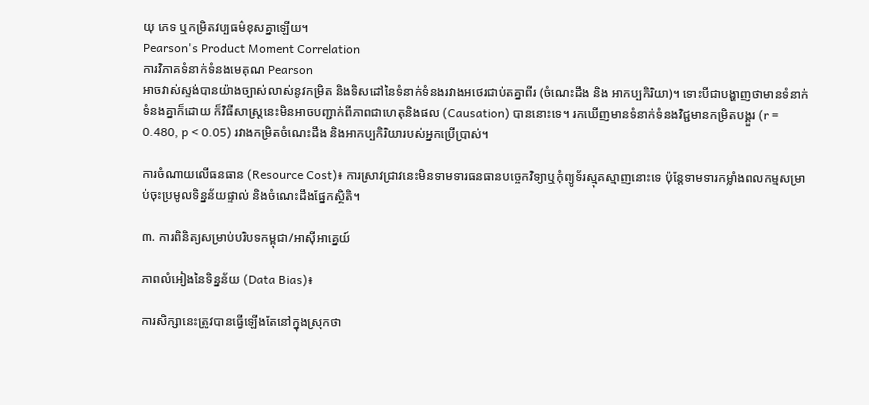យុ ភេទ ឬកម្រិតវប្បធម៌ខុសគ្នាឡើយ។
Pearson's Product Moment Correlation
ការវិភាគទំនាក់ទំនងមេគុណ Pearson
អាចវាស់ស្ទង់បានយ៉ាងច្បាស់លាស់នូវកម្រិត និងទិសដៅនៃទំនាក់ទំនងរវាងអថេរជាប់តគ្នាពីរ (ចំណេះដឹង និង អាកប្បកិរិយា)។ ទោះបីជាបង្ហាញថាមានទំនាក់ទំនងគ្នាក៏ដោយ ក៏វិធីសាស្ត្រនេះមិនអាចបញ្ជាក់ពីភាពជាហេតុនិងផល (Causation) បាននោះទេ។ រកឃើញមានទំនាក់ទំនងវិជ្ជមានកម្រិតបង្គួរ (r = 0.480, p < 0.05) រវាងកម្រិតចំណេះដឹង និងអាកប្បកិរិយារបស់អ្នកប្រើប្រាស់។

ការចំណាយលើធនធាន (Resource Cost)៖ ការស្រាវជ្រាវនេះមិនទាមទារធនធានបច្ចេកវិទ្យាឬកុំព្យូទ័រស្មុគស្មាញនោះទេ ប៉ុន្តែទាមទារកម្លាំងពលកម្មសម្រាប់ចុះប្រមូលទិន្នន័យផ្ទាល់ និងចំណេះដឹងផ្នែកស្ថិតិ។

៣. ការពិនិត្យសម្រាប់បរិបទកម្ពុជា/អាស៊ីអាគ្នេយ៍

ភាពលំអៀងនៃទិន្នន័យ (Data Bias)៖

ការសិក្សានេះត្រូវបានធ្វើឡើងតែនៅក្នុងស្រុកថា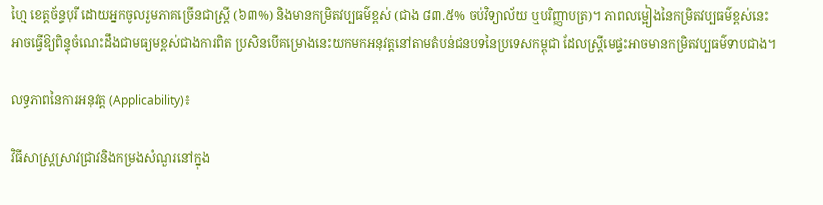ហ្មៃ ខេត្តច័ន្ទបុរី ដោយអ្នកចូលរួមភាគច្រើនជាស្ត្រី (៦៣%) និងមានកម្រិតវប្បធម៌ខ្ពស់ (ជាង ៨៣.៥% ចប់វិទ្យាល័យ ឬបរិញ្ញាបត្រ)។ ភាពលម្អៀងនៃកម្រិតវប្បធម៌ខ្ពស់នេះ អាចធ្វើឱ្យពិន្ទុចំណេះដឹងជាមធ្យមខ្ពស់ជាងការពិត ប្រសិនបើគម្រោងនេះយកមកអនុវត្តនៅតាមតំបន់ជនបទនៃប្រទេសកម្ពុជា ដែលស្ត្រីមេផ្ទះអាចមានកម្រិតវប្បធម៌ទាបជាង។

លទ្ធភាពនៃការអនុវត្ត (Applicability)៖

វិធីសាស្ត្រស្រាវជ្រាវនិងកម្រងសំណួរនៅក្នុង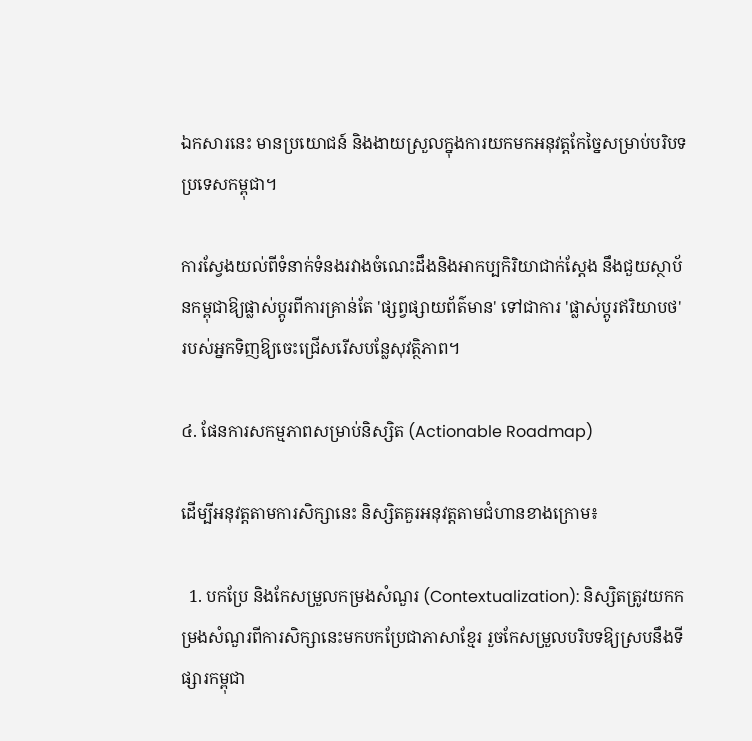ឯកសារនេះ មានប្រយោជន៍ និងងាយស្រួលក្នុងការយកមកអនុវត្តកែច្នៃសម្រាប់បរិបទប្រទេសកម្ពុជា។

ការស្វែងយល់ពីទំនាក់ទំនងរវាងចំណេះដឹងនិងអាកប្បកិរិយាជាក់ស្តែង នឹងជួយស្ថាប័នកម្ពុជាឱ្យផ្លាស់ប្តូរពីការគ្រាន់តែ 'ផ្សព្វផ្សាយព័ត៌មាន' ទៅជាការ 'ផ្លាស់ប្តូរឥរិយាបថ' របស់អ្នកទិញឱ្យចេះជ្រើសរើសបន្លែសុវត្ថិភាព។

៤. ផែនការសកម្មភាពសម្រាប់និស្សិត (Actionable Roadmap)

ដើម្បីអនុវត្តតាមការសិក្សានេះ និស្សិតគួរអនុវត្តតាមជំហានខាងក្រោម៖

  1. បកប្រែ និងកែសម្រួលកម្រងសំណួរ (Contextualization): និស្សិតត្រូវយកកម្រងសំណួរពីការសិក្សានេះមកបកប្រែជាភាសាខ្មែរ រួចកែសម្រួលបរិបទឱ្យស្របនឹងទីផ្សារកម្ពុជា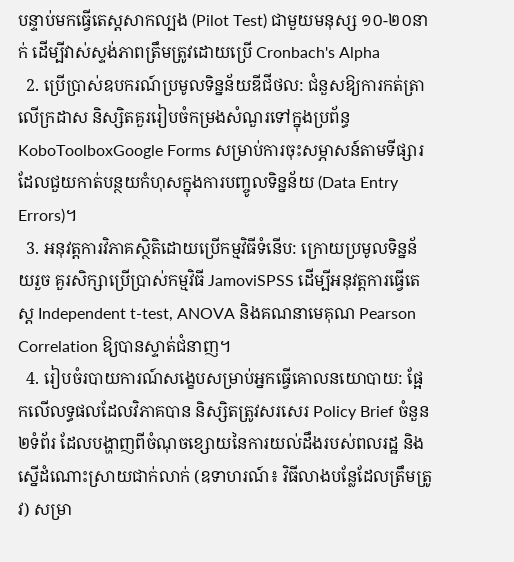បន្ទាប់មកធ្វើតេស្តសាកល្បង (Pilot Test) ជាមួយមនុស្ស ១០-២០នាក់ ដើម្បីវាស់ស្ទង់ភាពត្រឹមត្រូវដោយប្រើ Cronbach's Alpha
  2. ប្រើប្រាស់ឧបករណ៍ប្រមូលទិន្នន័យឌីជីថល: ជំនួសឱ្យការកត់ត្រាលើក្រដាស និស្សិតគួររៀបចំកម្រងសំណួរទៅក្នុងប្រព័ន្ធ KoboToolboxGoogle Forms សម្រាប់ការចុះសម្ភាសន៍តាមទីផ្សារ ដែលជួយកាត់បន្ថយកំហុសក្នុងការបញ្ចូលទិន្នន័យ (Data Entry Errors)។
  3. អនុវត្តការវិភាគស្ថិតិដោយប្រើកម្មវិធីទំនើប: ក្រោយប្រមូលទិន្នន័យរួច គួរសិក្សាប្រើប្រាស់កម្មវិធី JamoviSPSS ដើម្បីអនុវត្តការធ្វើតេស្ត Independent t-test, ANOVA និងគណនាមេគុណ Pearson Correlation ឱ្យបានស្ទាត់ជំនាញ។
  4. រៀបចំរបាយការណ៍សង្ខេបសម្រាប់អ្នកធ្វើគោលនយោបាយ: ផ្អែកលើលទ្ធផលដែលវិភាគបាន និស្សិតត្រូវសរសេរ Policy Brief ចំនួន២ទំព័រ ដែលបង្ហាញពីចំណុចខ្សោយនៃការយល់ដឹងរបស់ពលរដ្ឋ និងស្នើដំណោះស្រាយជាក់លាក់ (ឧទាហរណ៍៖ វិធីលាងបន្លែដែលត្រឹមត្រូវ) សម្រា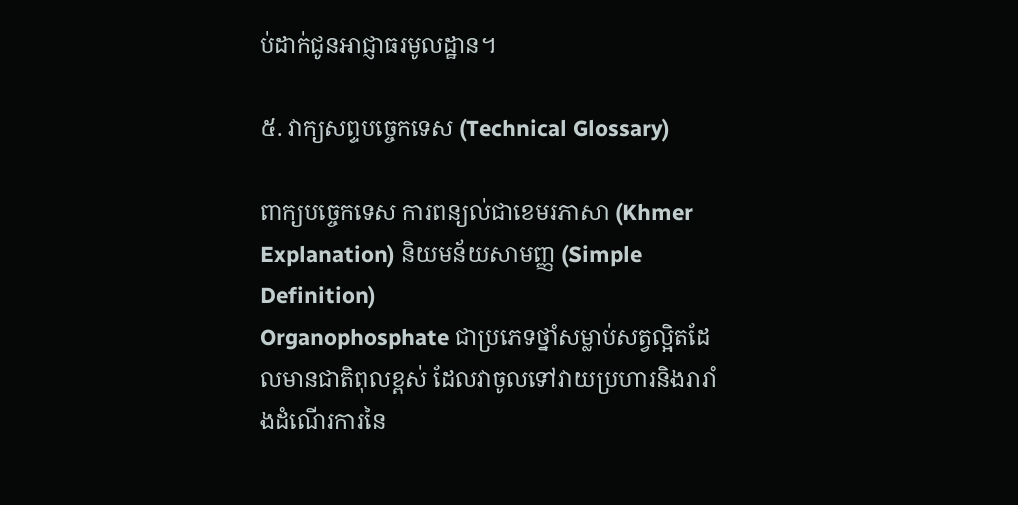ប់ដាក់ជូនអាជ្ញាធរមូលដ្ឋាន។

៥. វាក្យសព្ទបច្ចេកទេស (Technical Glossary)

ពាក្យបច្ចេកទេស ការពន្យល់ជាខេមរភាសា (Khmer Explanation) និយមន័យសាមញ្ញ (Simple Definition)
Organophosphate ជាប្រភេទថ្នាំសម្លាប់សត្វល្អិតដែលមានជាតិពុលខ្ពស់ ដែលវាចូលទៅវាយប្រហារនិងរារាំងដំណើរការនៃ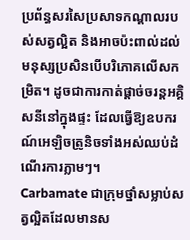ប្រព័ន្ធសរសៃប្រសាទកណ្តាលរបស់សត្វល្អិត និងអាចប៉ះពាល់ដល់មនុស្សប្រសិនបើបរិភោគលើសកម្រិត។ ដូចជាការកាត់ផ្តាច់ចរន្តអគ្គិសនីនៅក្នុងផ្ទះ ដែលធ្វើឱ្យឧបករណ៍អេឡិចត្រូនិចទាំងអស់ឈប់ដំណើរការភ្លាមៗ។
Carbamate ជាក្រុមថ្នាំសម្លាប់សត្វល្អិតដែលមានស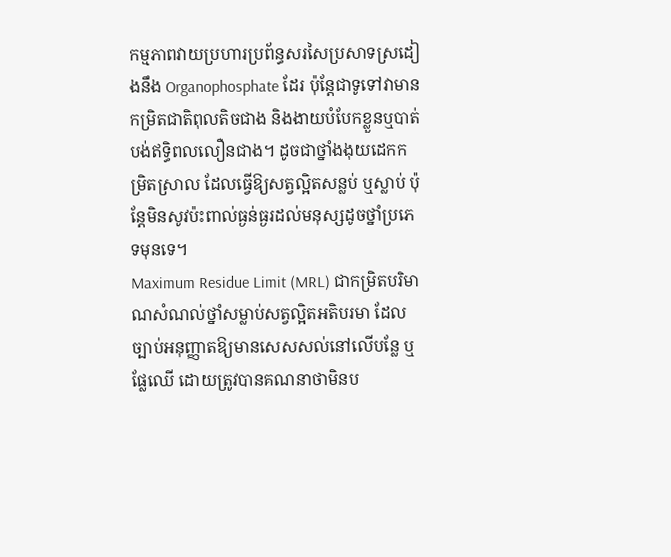កម្មភាពវាយប្រហារប្រព័ន្ធសរសៃប្រសាទស្រដៀងនឹង Organophosphate ដែរ ប៉ុន្តែជាទូទៅវាមានកម្រិតជាតិពុលតិចជាង និងងាយបំបែកខ្លួនឬបាត់បង់ឥទ្ធិពលលឿនជាង។ ដូចជាថ្នាំងងុយដេកកម្រិតស្រាល ដែលធ្វើឱ្យសត្វល្អិតសន្លប់ ឬស្លាប់ ប៉ុន្តែមិនសូវប៉ះពាល់ធ្ងន់ធ្ងរដល់មនុស្សដូចថ្នាំប្រភេទមុនទេ។
Maximum Residue Limit (MRL) ជាកម្រិតបរិមាណសំណល់ថ្នាំសម្លាប់សត្វល្អិតអតិបរមា ដែលច្បាប់អនុញ្ញាតឱ្យមានសេសសល់នៅលើបន្លែ ឬផ្លែឈើ ដោយត្រូវបានគណនាថាមិនប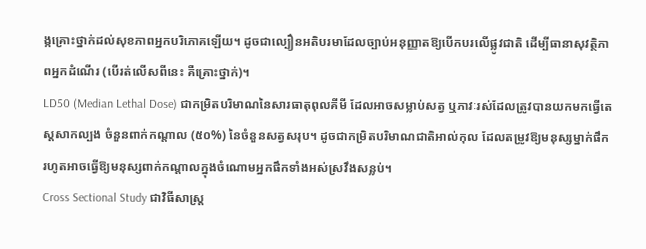ង្កគ្រោះថ្នាក់ដល់សុខភាពអ្នកបរិភោគឡើយ។ ដូចជាល្បឿនអតិបរមាដែលច្បាប់អនុញ្ញាតឱ្យបើកបរលើផ្លូវជាតិ ដើម្បីធានាសុវត្ថិភាពអ្នកដំណើរ (បើរត់លើសពីនេះ គឺគ្រោះថ្នាក់)។
LD50 (Median Lethal Dose) ជាកម្រិតបរិមាណនៃសារធាតុពុលគីមី ដែលអាចសម្លាប់សត្វ ឬភាវៈរស់ដែលត្រូវបានយកមកធ្វើតេស្តសាកល្បង ចំនួនពាក់កណ្តាល (៥០%) នៃចំនួនសត្វសរុប។ ដូចជាកម្រិតបរិមាណជាតិអាល់កុល ដែលតម្រូវឱ្យមនុស្សម្នាក់ផឹក រហូតអាចធ្វើឱ្យមនុស្សពាក់កណ្តាលក្នុងចំណោមអ្នកផឹកទាំងអស់ស្រវឹងសន្លប់។
Cross Sectional Study ជាវិធីសាស្ត្រ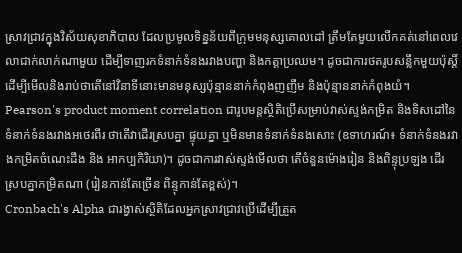ស្រាវជ្រាវក្នុងវិស័យសុខាភិបាល ដែលប្រមូលទិន្នន័យពីក្រុមមនុស្សគោលដៅ ត្រឹមតែមួយលើកគត់នៅពេលវេលាជាក់លាក់ណាមួយ ដើម្បីទាញរកទំនាក់ទំនងរវាងបញ្ហា និងកត្តាប្រឈម។ ដូចជាការថតរូបសន្លឹកមួយប៉ុស្តិ៍ ដើម្បីមើលនិងរាប់ថាតើនៅវិនាទីនោះមានមនុស្សប៉ុន្មាននាក់កំពុងញញឹម និងប៉ុន្មាននាក់កំពុងយំ។
Pearson's product moment correlation ជារូបមន្តស្ថិតិប្រើសម្រាប់វាស់ស្ទង់កម្រិត និងទិសដៅនៃទំនាក់ទំនងរវាងអថេរពីរ ថាតើវាដើរស្របគ្នា ផ្ទុយគ្នា ឬមិនមានទំនាក់ទំនងសោះ (ឧទាហរណ៍៖ ទំនាក់ទំនងរវាងកម្រិតចំណេះដឹង និង អាកប្បកិរិយា)។ ដូចជាការវាស់ស្ទង់មើលថា តើចំនួនម៉ោងរៀន និងពិន្ទុប្រឡង ដើរស្របគ្នាកម្រិតណា (រៀនកាន់តែច្រើន ពិន្ទុកាន់តែខ្ពស់)។
Cronbach's Alpha ជារង្វាស់ស្ថិតិដែលអ្នកស្រាវជ្រាវប្រើដើម្បីត្រួត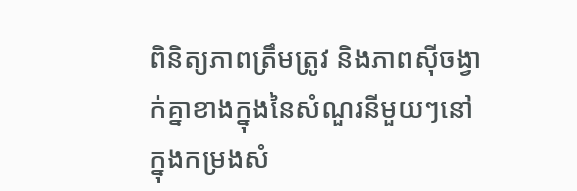ពិនិត្យភាពត្រឹមត្រូវ និងភាពស៊ីចង្វាក់គ្នាខាងក្នុងនៃសំណួរនីមួយៗនៅក្នុងកម្រងសំ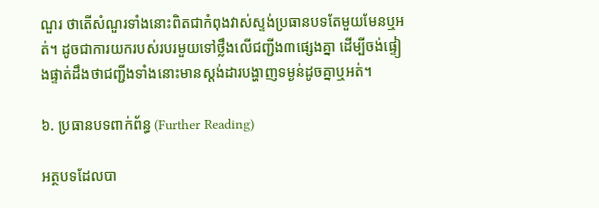ណួរ ថាតើសំណួរទាំងនោះពិតជាកំពុងវាស់ស្ទង់ប្រធានបទតែមួយមែនឬអត់។ ដូចជាការយករបស់របរមួយទៅថ្លឹងលើជញ្ជីង៣ផ្សេងគ្នា ដើម្បីចង់ផ្ទៀងផ្ទាត់ដឹងថាជញ្ជីងទាំងនោះមានស្តង់ដារបង្ហាញទម្ងន់ដូចគ្នាឬអត់។

៦. ប្រធានបទពាក់ព័ន្ធ (Further Reading)

អត្ថបទដែលបា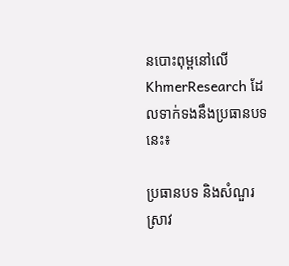នបោះពុម្ពនៅលើ KhmerResearch ដែលទាក់ទងនឹងប្រធានបទនេះ៖

ប្រធានបទ និងសំណួរស្រាវ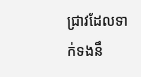ជ្រាវដែលទាក់ទងនឹ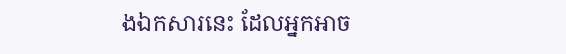ងឯកសារនេះ ដែលអ្នកអាច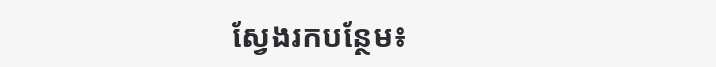ស្វែងរកបន្ថែម៖